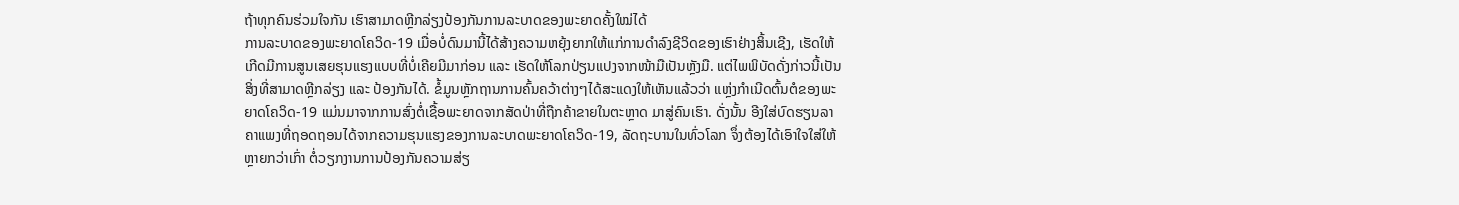ຖ້າທຸກຄົນຮ່ວມໃຈກັນ ເຮົາສາມາດຫຼີກລ່ຽງປ້ອງກັນການລະບາດຂອງພະຍາດຄັ້ງໃໝ່ໄດ້
ການລະບາດຂອງພະຍາດໂຄວິດ-19 ເມື່ອບໍ່ດົນມານີ້ໄດ້ສ້າງຄວາມຫຍຸ້ງຍາກໃຫ້ແກ່ການດໍາລົງຊີວິດຂອງເຮົາຢ່າງສິ້ນເຊີງ, ເຮັດໃຫ້ເກີດມີການສູນເສຍຮຸນແຮງແບບທີ່ບໍ່ເຄີຍມີມາກ່ອນ ແລະ ເຮັດໃຫ້ໂລກປ່ຽນແປງຈາກໜ້າມືເປັນຫຼັງມື. ແຕ່ໄພພິບັດດັ່ງກ່າວນີ້ເປັນສິ່ງທີ່ສາມາດຫຼີກລ່ຽງ ແລະ ປ້ອງກັນໄດ້. ຂໍ້ມູນຫຼັກຖານການຄົ້ນຄວ້າຕ່າງໆໄດ້ສະແດງໃຫ້ເຫັນແລ້ວວ່າ ແຫຼ່ງກໍາເນີດຕົ້ນຕໍຂອງພະຍາດໂຄວິດ-19 ແມ່ນມາຈາກການສົ່ງຕໍ່ເຊື້ອພະຍາດຈາກສັດປ່າທີ່ຖືກຄ້າຂາຍໃນຕະຫຼາດ ມາສູ່ຄົນເຮົາ. ດັ່ງນັ້ນ ອີງໃສ່ບົດຮຽນລາຄາແພງທີ່ຖອດຖອນໄດ້ຈາກຄວາມຮຸນແຮງຂອງການລະບາດພະຍາດໂຄວິດ-19, ລັດຖະບານໃນທົ່ວໂລກ ຈຶ່ງຕ້ອງໄດ້ເອົາໃຈໃສ່ໃຫ້ຫຼາຍກວ່າເກົ່າ ຕໍ່ວຽກງານການປ້ອງກັນຄວາມສ່ຽ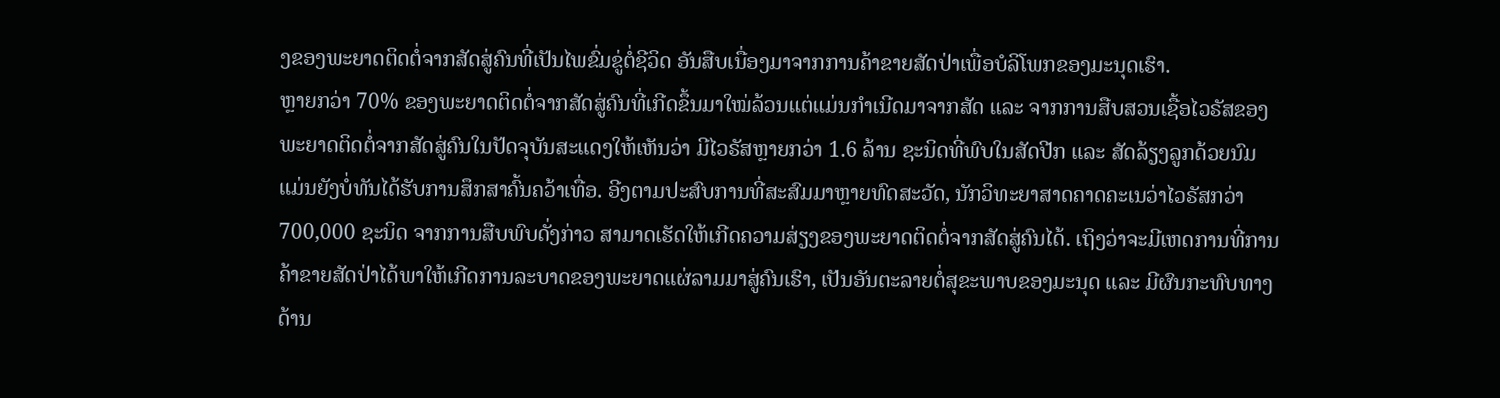ງຂອງພະຍາດຕິດຕໍ່ຈາກສັດສູ່ຄົນທີ່ເປັນໄພຂົ່ມຂູ່ຕໍ່ຊີວິດ ອັນສືບເນື່ອງມາຈາກການຄ້າຂາຍສັດປ່າເພື່ອບໍລິໂພກຂອງມະນຸດເຮົາ.
ຫຼາຍກວ່າ 70% ຂອງພະຍາດຕິດຕໍ່ຈາກສັດສູ່ຄົນທີ່ເກີດຂຶ້ນມາໃໝ່ລ້ວນແຕ່ແມ່ນກໍາເນີດມາຈາກສັດ ແລະ ຈາກການສືບສວນເຊື້ອໄວຣັສຂອງພະຍາດຕິດຕໍ່ຈາກສັດສູ່ຄົນໃນປັດຈຸບັນສະແດງໃຫ້ເຫັນວ່າ ມີໄວຣັສຫຼາຍກວ່າ 1.6 ລ້ານ ຊະນິດທີ່ພົບໃນສັດປີກ ແລະ ສັດລ້ຽງລູກດ້ວຍນົມ ແມ່ນຍັງບໍ່ທັນໄດ້ຮັບການສຶກສາຄົ້ນຄວ້າເທື່ອ. ອີງຕາມປະສົບການທີ່ສະສົມມາຫຼາຍທົດສະວັດ, ນັກວິທະຍາສາດຄາດຄະເນວ່າໄວຣັສກວ່າ 700,000 ຊະນິດ ຈາກການສືບພົບດັ່ງກ່າວ ສາມາດເຮັດໃຫ້ເກີດຄວາມສ່ຽງຂອງພະຍາດຕິດຕໍ່ຈາກສັດສູ່ຄົນໄດ້. ເຖິງວ່າຈະມີເຫດການທີ່ການຄ້າຂາຍສັດປ່າໄດ້ພາໃຫ້ເກີດການລະບາດຂອງພະຍາດແຜ່ລາມມາສູ່ຄົນເຮົາ, ເປັນອັນຕະລາຍຕໍ່ສຸຂະພາບຂອງມະນຸດ ແລະ ມີຜົນກະທົບທາງດ້ານ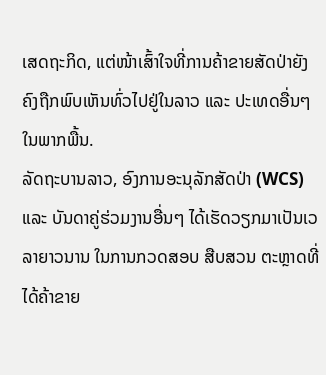ເສດຖະກິດ, ແຕ່ໜ້າເສົ້າໃຈທີ່ການຄ້າຂາຍສັດປ່າຍັງຄົງຖືກພົບເຫັນທົ່ວໄປຢູ່ໃນລາວ ແລະ ປະເທດອື່ນໆໃນພາກພື້ນ.
ລັດຖະບານລາວ, ອົງການອະນຸລັກສັດປ່າ (WCS) ແລະ ບັນດາຄູ່ຮ່ວມງານອື່ນໆ ໄດ້ເຮັດວຽກມາເປັນເວລາຍາວນານ ໃນການກວດສອບ ສືບສວນ ຕະຫຼາດທີ່ໄດ້ຄ້າຂາຍ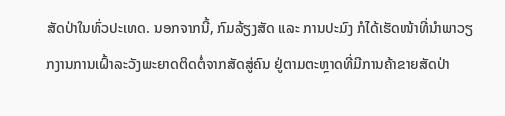ສັດປ່າໃນທົ່ວປະເທດ. ນອກຈາກນີ້, ກົມລ້ຽງສັດ ແລະ ການປະມົງ ກໍໄດ້ເຮັດໜ້າທີ່ນໍາພາວຽກງານການເຝົ້າລະວັງພະຍາດຕິດຕໍ່ຈາກສັດສູ່ຄົນ ຢູ່ຕາມຕະຫຼາດທີ່ມີການຄ້າຂາຍສັດປ່າ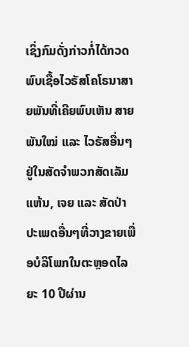ເຊິ່ງກົມດັ່ງກ່າວກໍ່ໄດ້ກວດພົບເຊື້ອໄວຣັສໂຄໂຣນາສາຍພັນທີ່ເຄີຍພົບເຫັນ ສາຍພັນໃໝ່ ແລະ ໄວຣັສອື່ນໆຢູ່ໃນສັດຈໍາພວກສັດເລັມແຫ້ນ, ເຈຍ ແລະ ສັດປ່າປະເພດອື່ນໆທີ່ວາງຂາຍເພື່ອບໍລິໂພກໃນຕະຫຼອດໄລຍະ 10 ປີຜ່ານ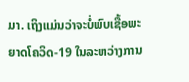ມາ. ເຖິງແມ່ນວ່າຈະບໍ່ພົບເຊື້ອພະຍາດໂຄວິດ-19 ໃນລະຫວ່າງການ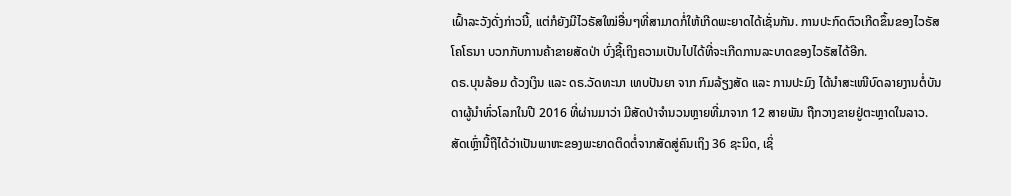ເຝົ້າລະວັງດັ່ງກ່າວນີ້, ແຕ່ກໍຍັງມີໄວຣັສໃໝ່ອື່ນໆທີ່ສາມາດກໍ່ໃຫ້ເກີດພະຍາດໄດ້ເຊັ່ນກັນ. ການປະກົດຕົວເກີດຂຶ້ນຂອງໄວຣັສໂຄໂຣນາ ບວກກັບການຄ້າຂາຍສັດປ່າ ບົ່ງຊີ້ເຖິງຄວາມເປັນໄປໄດ້ທີ່ຈະເກີດການລະບາດຂອງໄວຣັສໄດ້ອີກ.
ດຣ.ບຸນລ້ອມ ດ້ວງເງິນ ແລະ ດຣ.ວັດທະນາ ເທບປັນຍາ ຈາກ ກົມລ້ຽງສັດ ແລະ ການປະມົງ ໄດ້ນໍາສະເໜີບົດລາຍງານຕໍ່ບັນດາຜູ້ນຳທົ່ວໂລກໃນປີ 2016 ທີ່ຜ່ານມາວ່າ ມີສັດປ່າຈໍານວນຫຼາຍທີ່ມາຈາກ 12 ສາຍພັນ ຖືກວາງຂາຍຢູ່ຕະຫຼາດໃນລາວ. ສັດເຫຼົ່ານີ້ຖືໄດ້ວ່າເປັນພາຫະຂອງພະຍາດຕິດຕໍ່ຈາກສັດສູ່ຄົນເຖິງ 36 ຊະນິດ, ເຊິ່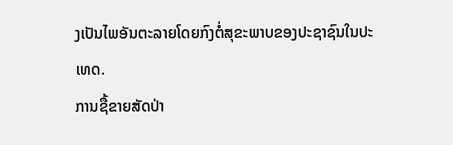ງເປັນໄພອັນຕະລາຍໂດຍກົງຕໍ່ສຸຂະພາບຂອງປະຊາຊົນໃນປະເທດ.
ການຊື້ຂາຍສັດປ່າ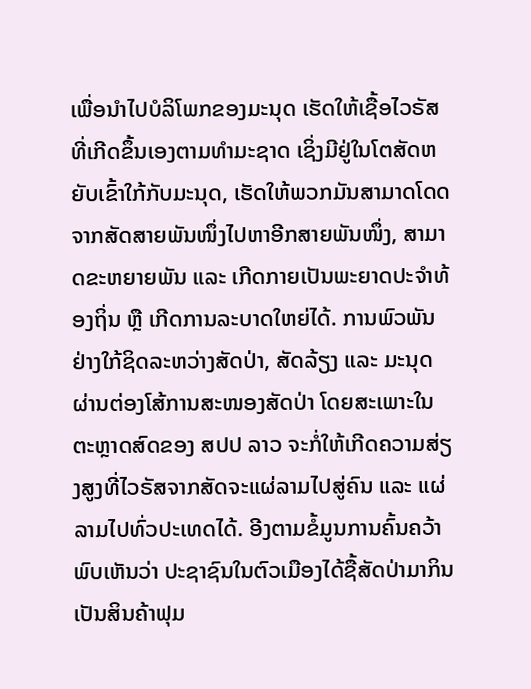ເພື່ອນໍາໄປບໍລິໂພກຂອງມະນຸດ ເຮັດໃຫ້ເຊື້ອໄວຣັສທີ່ເກີດຂຶ້ນເອງຕາມທໍາມະຊາດ ເຊິ່ງມີຢູ່ໃນໂຕສັດຫຍັບເຂົ້າໃກ້ກັບມະນຸດ, ເຮັດໃຫ້ພວກມັນສາມາດໂດດຈາກສັດສາຍພັນໜຶ່ງໄປຫາອີກສາຍພັນໜຶ່ງ, ສາມາດຂະຫຍາຍພັນ ແລະ ເກີດກາຍເປັນພະຍາດປະຈໍາທ້ອງຖິ່ນ ຫຼື ເກີດການລະບາດໃຫຍ່ໄດ້. ການພົວພັນຢ່າງໃກ້ຊິດລະຫວ່າງສັດປ່າ, ສັດລ້ຽງ ແລະ ມະນຸດ ຜ່ານຕ່ອງໂສ້ການສະໜອງສັດປ່າ ໂດຍສະເພາະໃນຕະຫຼາດສົດຂອງ ສປປ ລາວ ຈະກໍ່ໃຫ້ເກີດຄວາມສ່ຽງສູງທີ່ໄວຣັສຈາກສັດຈະແຜ່ລາມໄປສູ່ຄົນ ແລະ ແຜ່ລາມໄປທົ່ວປະເທດໄດ້. ອີງຕາມຂໍ້ມູນການຄົ້ນຄວ້າພົບເຫັນວ່າ ປະຊາຊົນໃນຕົວເມືອງໄດ້ຊື້ສັດປ່າມາກິນເປັນສິນຄ້າຟຸມ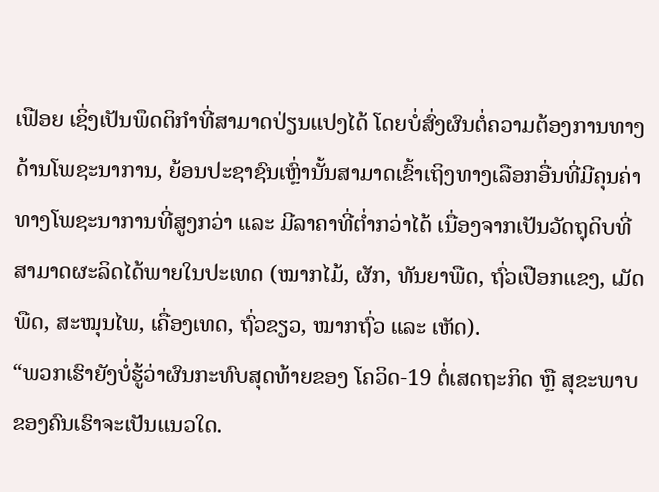ເຟືອຍ ເຊິ່ງເປັນພຶດຕິກໍາທີ່ສາມາດປ່ຽນແປງໄດ້ ໂດຍບໍ່ສົ່ງຜົນຕໍ່ຄວາມຕ້ອງການທາງດ້ານໂພຊະນາການ, ຍ້ອນປະຊາຊົນເຫຼົ່ານັ້ນສາມາດເຂົ້າເຖິງທາງເລືອກອື່ນທີ່ມີຄຸນຄ່າທາງໂພຊະນາການທີ່ສູງກວ່າ ແລະ ມີລາຄາທີ່ຕໍ່າກວ່າໄດ້ ເນື່ອງຈາກເປັນວັດຖຸດິບທີ່ສາມາດຜະລິດໄດ້ພາຍໃນປະເທດ (ໝາກໄມ້, ຜັກ, ທັນຍາພືດ, ຖົ່ວເປືອກແຂງ, ເມັດພືດ, ສະໝຸນໄພ, ເຄື່ອງເທດ, ຖົ່ວຂຽວ, ໝາກຖົ່ວ ແລະ ເຫັດ).
“ພວກເຮົາຍັງບໍ່ຮູ້ວ່າຜົນກະທົບສຸດທ້າຍຂອງ ໂຄວິດ-19 ຕໍ່ເສດຖະກິດ ຫຼື ສຸຂະພາບຂອງຄົນເຮົາຈະເປັນແນວໃດ.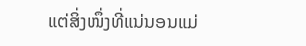ແຕ່ສິ່ງໜຶ່ງທີ່ແນ່ນອນແມ່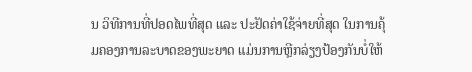ນ ວິທີການທີ່ປອດໄພທີ່ສຸດ ແລະ ປະຢັດຄ່າໃຊ້ຈ່າຍທີ່ສຸດ ໃນການຄຸ້ມຄອງການລະບາດຂອງພະຍາດ ແມ່ນການຫຼີກລ່ຽງປ້ອງກັນບໍ່ໃຫ້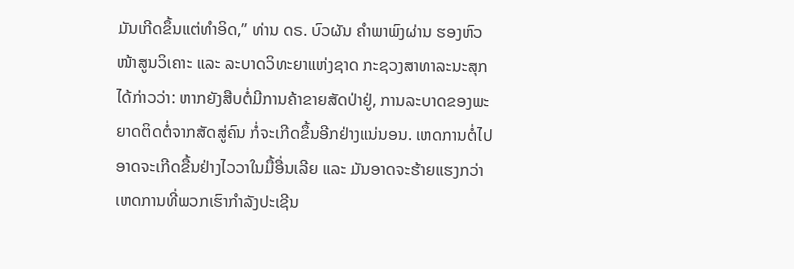ມັນເກີດຂຶ້ນແຕ່ທໍາອິດ,” ທ່ານ ດຣ. ບົວຜັນ ຄໍາພາພົງຜ່ານ ຮອງຫົວໜ້າສູນວິເຄາະ ແລະ ລະບາດວິທະຍາແຫ່ງຊາດ ກະຊວງສາທາລະນະສຸກ ໄດ້ກ່າວວ່າ: ຫາກຍັງສືບຕໍ່ມີການຄ້າຂາຍສັດປ່າຢູ່, ການລະບາດຂອງພະຍາດຕິດຕໍ່ຈາກສັດສູ່ຄົນ ກໍ່ຈະເກີດຂຶ້ນອີກຢ່າງແນ່ນອນ. ເຫດການຕໍ່ໄປອາດຈະເກີດຂື້ນຢ່າງໄວວາໃນມື້ອື່ນເລີຍ ແລະ ມັນອາດຈະຮ້າຍແຮງກວ່າເຫດການທີ່ພວກເຮົາກຳລັງປະເຊີນ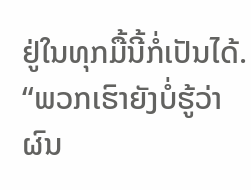ຢູ່ໃນທຸກມື້ນີ້ກໍ່ເປັນໄດ້.
“ພວກເຮົາຍັງບໍ່ຮູ້ວ່າຜົນ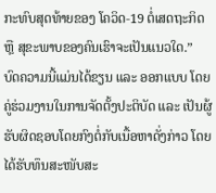ກະທົບສຸດທ້າຍຂອງ ໂຄວິດ-19 ຕໍ່ເສດຖະກິດ ຫຼື ສຸຂະພາບຂອງຄົນເຮົາຈະເປັນແນວໃດ.”
ບົດຄວາມນີ້ແມ່ນໄດ້ຂຽນ ແລະ ອອກແບບ ໂດຍຄູ່ຮ່ວມງານໃນການຈັດຕັ້ງປະຕິບັດ ແລະ ເປັນຜູ້ຮັບຜິດຊອບໂດຍກົງຕໍ່ກັບເນື້ອຫາດັ່ງກ່າວ ໂດຍໄດ້ຮັບທຶນສະໜັບສະ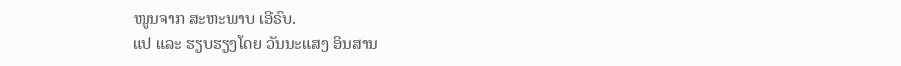ໜູນຈາກ ສະຫະພາບ ເອີຣົບ.
ແປ ແລະ ຮຽບຮຽງໂດຍ ວັນນະແສງ ອິນສານ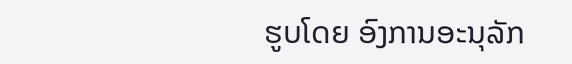ຮູບໂດຍ ອົງການອະນຸລັກ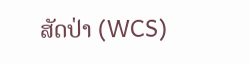ສັດປ່າ (WCS)